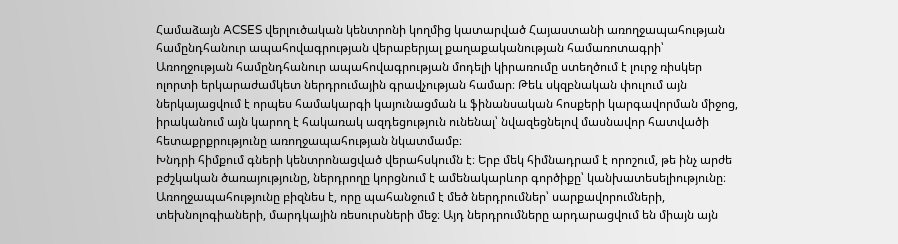Համաձայն ACSES վերլուծական կենտրոնի կողմից կատարված Հայաստանի առողջապահության համընդհանուր ապահովագրության վերաբերյալ քաղաքականության համառոտագրի՝
Առողջության համընդհանուր ապահովագրության մոդելի կիրառումը ստեղծում է լուրջ ռիսկեր ոլորտի երկարաժամկետ ներդրումային գրավչության համար։ Թեև սկզբնական փուլում այն ներկայացվում է որպես համակարգի կայունացման և ֆինանսական հոսքերի կարգավորման միջոց, իրականում այն կարող է հակառակ ազդեցություն ունենալ՝ նվազեցնելով մասնավոր հատվածի հետաքրքրությունը առողջապահության նկատմամբ։
Խնդրի հիմքում գների կենտրոնացված վերահսկումն է։ Երբ մեկ հիմնադրամ է որոշում, թե ինչ արժե բժշկական ծառայությունը, ներդրողը կորցնում է ամենակարևոր գործիքը՝ կանխատեսելիությունը։ Առողջապահությունը բիզնես է, որը պահանջում է մեծ ներդրումներ՝ սարքավորումների, տեխնոլոգիաների, մարդկային ռեսուրսների մեջ։ Այդ ներդրումները արդարացվում են միայն այն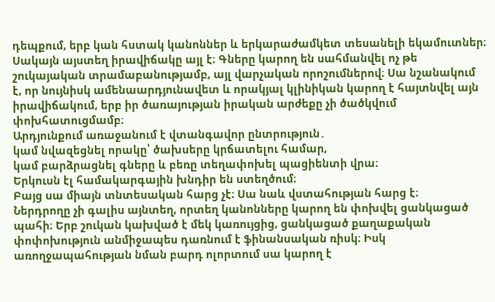դեպքում, երբ կան հստակ կանոններ և երկարաժամկետ տեսանելի եկամուտներ։
Սակայն այստեղ իրավիճակը այլ է։ Գները կարող են սահմանվել ոչ թե շուկայական տրամաբանությամբ, այլ վարչական որոշումներով։ Սա նշանակում է, որ նույնիսկ ամենաարդյունավետ և որակյալ կլինիկան կարող է հայտնվել այն իրավիճակում, երբ իր ծառայության իրական արժեքը չի ծածկվում փոխհատուցմամբ։
Արդյունքում առաջանում է վտանգավոր ընտրություն․
կամ նվազեցնել որակը՝ ծախսերը կրճատելու համար,
կամ բարձրացնել գները և բեռը տեղափոխել պացիենտի վրա։
Երկուսն էլ համակարգային խնդիր են ստեղծում։
Բայց սա միայն տնտեսական հարց չէ։ Սա նաև վստահության հարց է։
Ներդրողը չի գալիս այնտեղ, որտեղ կանոնները կարող են փոխվել ցանկացած պահի։ Երբ շուկան կախված է մեկ կառույցից, ցանկացած քաղաքական փոփոխություն անմիջապես դառնում է ֆինանսական ռիսկ։ Իսկ առողջապահության նման բարդ ոլորտում սա կարող է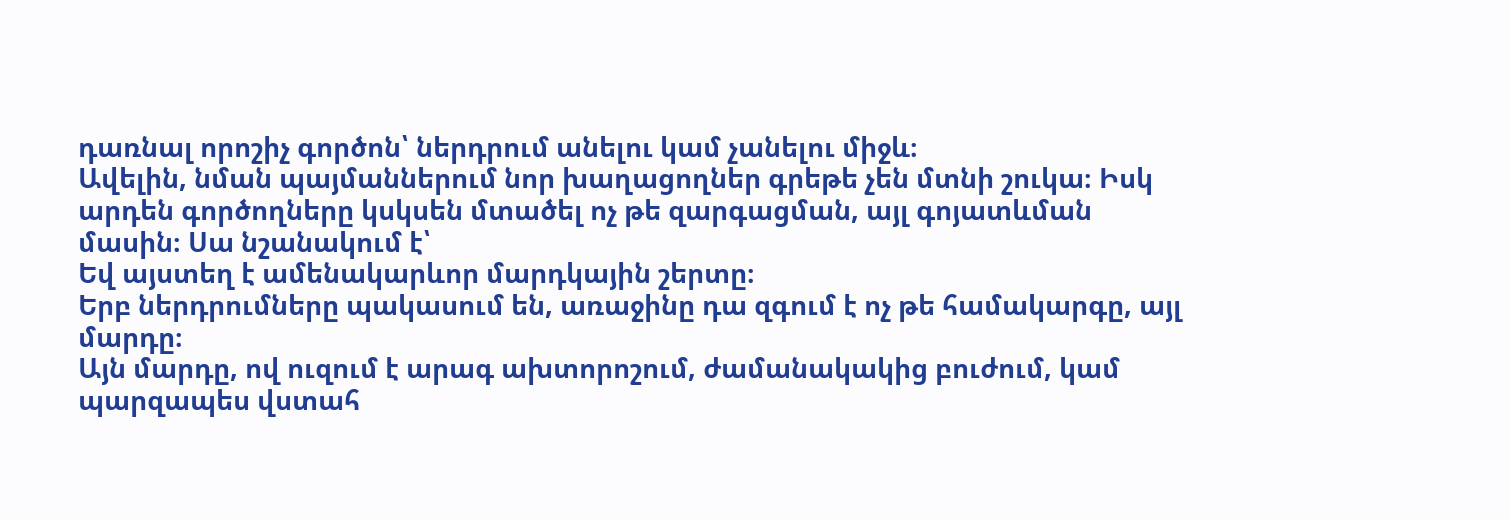դառնալ որոշիչ գործոն՝ ներդրում անելու կամ չանելու միջև։
Ավելին, նման պայմաններում նոր խաղացողներ գրեթե չեն մտնի շուկա։ Իսկ արդեն գործողները կսկսեն մտածել ոչ թե զարգացման, այլ գոյատևման մասին։ Սա նշանակում է՝
Եվ այստեղ է ամենակարևոր մարդկային շերտը։
Երբ ներդրումները պակասում են, առաջինը դա զգում է ոչ թե համակարգը, այլ մարդը։
Այն մարդը, ով ուզում է արագ ախտորոշում, ժամանակակից բուժում, կամ պարզապես վստահ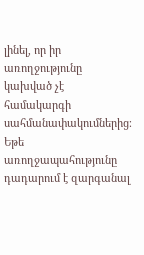լինել, որ իր առողջությունը կախված չէ համակարգի սահմանափակումներից։
Եթե առողջապահությունը դադարում է զարգանալ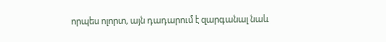որպես ոլորտ, այն դադարում է զարգանալ նաև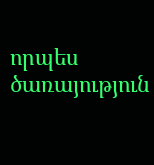որպես ծառայություն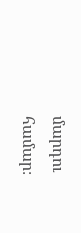մարդու համար։